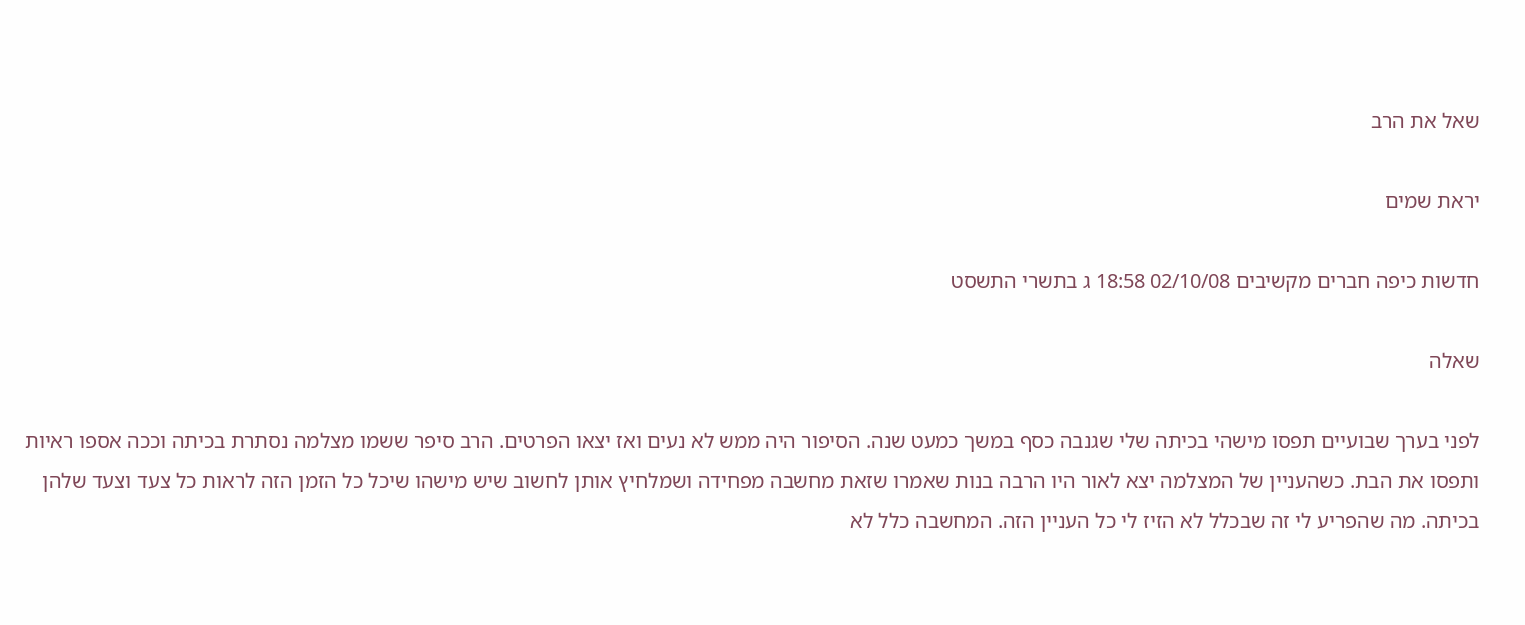שאל את הרב

יראת שמים

חדשות כיפה חברים מקשיבים 02/10/08 18:58 ג בתשרי התשסט

שאלה

לפני בערך שבועיים תפסו מישהי בכיתה שלי שגנבה כסף במשך כמעט שנה. הסיפור היה ממש לא נעים ואז יצאו הפרטים. הרב סיפר ששמו מצלמה נסתרת בכיתה וככה אספו ראיות ותפסו את הבת. כשהעניין של המצלמה יצא לאור היו הרבה בנות שאמרו שזאת מחשבה מפחידה ושמלחיץ אותן לחשוב שיש מישהו שיכל כל הזמן הזה לראות כל צעד וצעד שלהן בכיתה. מה שהפריע לי זה שבכלל לא הזיז לי כל העניין הזה. המחשבה כלל לא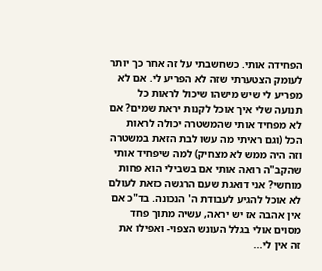הפחידה אותי. כשחשבתי על זה אחר כך יותר לעומק הצטערתי שזה לא הפריע לי. אם לא מפריע לי שיש מישהו שיכול לראות כל תנועה שלי איך אוכל לקנות יראת שמים? אם לא מפחיד אותי שהמשטרה יכולה לראות הכל (וגם ראיתי מה עשו לבת הזאת במשטרה וזה היה ממש לא מצחיק) למה שיפחיד אותי שהקב"ה רואה אותי אם בשבילי הוא פחות מוחשי? אני דואגת שעם הרגשה כזאת לעולם לא אוכל להגיע לעבודת ה' הנכונה. בד"כ אם אין אהבה אז יש יראה, עשיה מתוך פחד מסוים אולי בגלל העונש הצפוי- ואפילו את זה אין לי...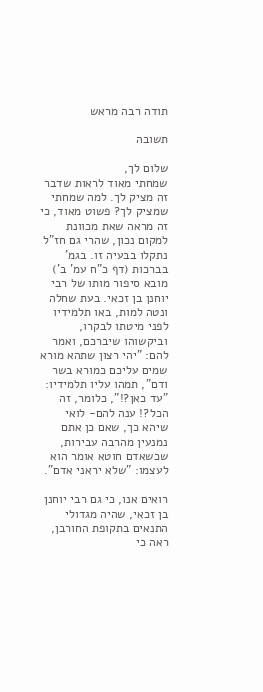תודה רבה מראש

תשובה

שלום לך,
שמחתי מאוד לראות שדבר זה מציק לך. למה שמחתי שמציק לך? פשוט מאוד, כי זה מראה שאת מכוונת למקום נכון, שהרי גם חז"ל נתקלו בבעיה זו. בגמ' בברכות (דף כ"ח עמ' ב') מובא סיפור מותו של רבי יוחנן בן זכאי. בעת שחלה ונטה למות, באו תלמידיו לפני מיטתו לבקרו, וביקשוהו שיברכם, ואמר להם: "יהי רצון שתהא מורא שמים עליכם כמורא בשר ודם", תמהו עליו תלמידיו: "עד כאן?!", כלומר, זה הכל?! ענה להם- לואי שיהא כך, שאם כן אתם נמנעין מהרבה עבירות, שכשאדם חוטא אומר הוא לעצמו: "שלא יראני אדם".

רואים אנו, כי גם רבי יוחנן בן זכאי, שהיה מגדולי התנאים בתקופת החורבן, ראה כי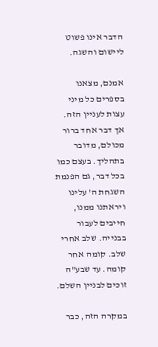הדבר אינו פשוט ליישום והשגה.

אמנם, מצאנו בספרים כל מיני עצות לעניין הזה. אך דבר אחד ברור מכולם, מדובר בתהליך. בעצם כמו בכל דבר, גם הפנמת השגחת ה' עלינו ויראתנו ממנו, חייבים לעבור בבנייה. שלב אחרי שלב. קומה אחר קומה. עד שבע"ה זוכים לבניין השלם.

במקרה הזה, כבר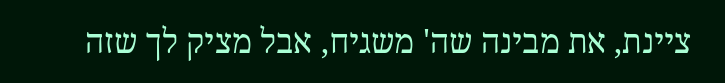ציינת, את מבינה שה' משגיח, אבל מציק לך שזה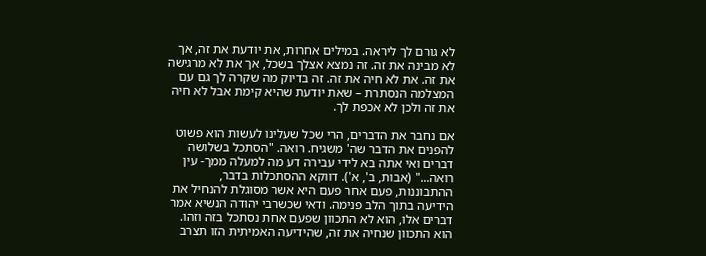לא גורם לך ליראה. במילים אחרות, את יודעת את זה, אך לא מבינה את זה. זה נמצא אצלך בשכל, אך את לא מרגישה את זה. את לא חיה את זה. זה בדיוק מה שקרה לך גם עם המצלמה הנסתרת – שאת יודעת שהיא קימת אבל לא חיה את זה ולכן לא אכפת לך.

אם נחבר את הדברים, הרי שכל שעלינו לעשות הוא פשוט להפנים את הדבר שה' משגיח. רואה. "הסתכל בשלושה דברים ואי אתה בא לידי עבירה דע מה למעלה ממך- עין רואה..." (אבות, ב', א'). דווקא ההסתכלות בדבר, ההתבוננות, פעם אחר פעם היא אשר מסוגלת להנחיל את הידיעה בתוך הלב פנימה. ודאי שכשרבי יהודה הנשיא אמר דברים אלו, הוא לא התכוון שפעם אחת נסתכל בזה וזהו. הוא התכוון שנחיה את זה, שהידיעה האמיתית הזו תצרב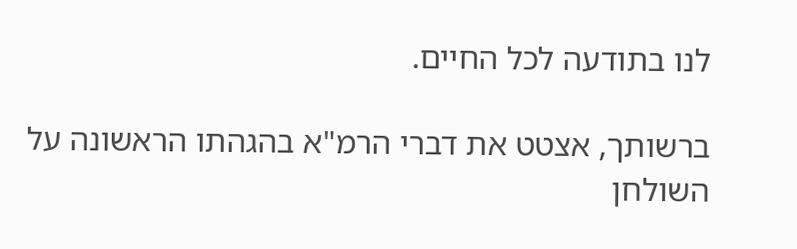לנו בתודעה לכל החיים.

ברשותך, אצטט את דברי הרמ"א בהגהתו הראשונה על השולחן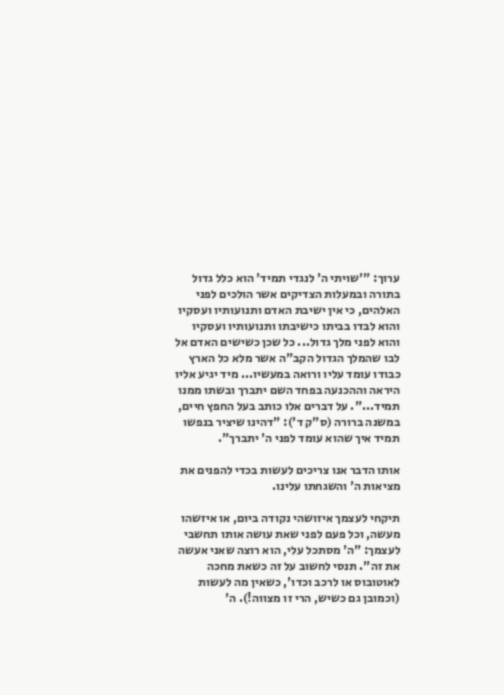ערוך: "'שויתי ה' לנגדי תמיד' הוא כלל גדול בתורה ובמעלות הצדיקים אשר הולכים לפני האלהים, כי אין ישיבת האדם ותנועותיו ועסקיו והוא לבדו בביתו כישיבתו ותנועותיו ועסקיו והוא לפני מלך גדול... כל שכן כשישים האדם אל לבו שהמלך הגדול הקב"ה אשר מלא כל הארץ כבודו עומד עליו ורואה במעשיו... מיד יגיע אליו היראה וההכנעה בפחד השם יתברך ובשתו ממנו תמיד...". על דברים אלו כותב בעל החפץ חיים, במשנה ברורה (ס"ק ד'): "דהינו שיציר בנפשו תמיד איך שהוא עומד לפני ה' יתברך".

אותו הדבר אנו צריכים לעשות בכדי להפנים את מציאות ה' והשגחתו עלינו.

תיקחי לעצמך איזושהי נקודה ביום, או איזשהו מעשה, וכל פעם לפני שאת עושה אותו תחשבי לעצמך: "ה' מסתכל עלי, הוא רוצה שאני אעשה את זה". תנסי לחשוב על זה כשאת מחכה לאוטובוס או לרכב וכדו', כשאין מה לעשות (וכמובן גם כשיש, הרי זו מצווה!). ה'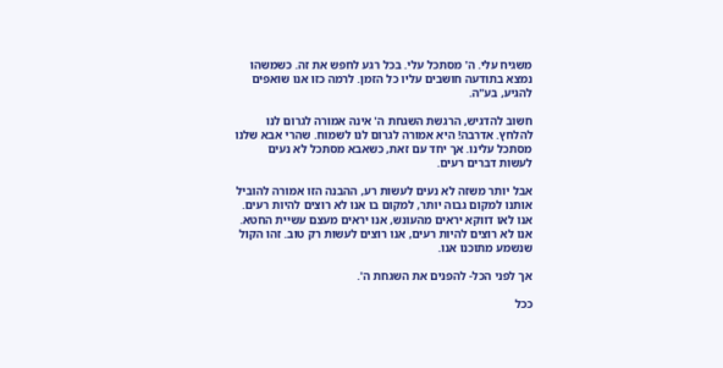משגיח עלי. ה' מסתכל עלי. בכל רגע לחפש את זה. כשמשהו נמצא בתודעה חושבים עליו כל הזמן. לרמה כזו אנו שואפים להגיע, בע"ה.

חשוב להדגיש, הרגשת השגחת ה' אינה אמורה לגרום לנו להלחץ. אדרבה! היא אמורה לגרום לנו לשמוח. שהרי אבא שלנו מסתכל עלינו. אך יחד עם זאת, כשאבא מסתכל לא נעים לעשות דברים רעים.

אבל יותר משזה לא נעים לעשות רע, ההבנה הזו אמורה להוביל אותנו למקום גבוה יותר, למקום בו אנו לא רוצים להיות רעים. אנו לאו דווקא יראים מהעונש, אנו יראים מעצם עשיית החטא. אנו לא רוצים להיות רעים, אנו רוצים לעשות רק טוב. זהו הקול שנשמע מתוכנו אנו.

אך לפני הכל- להפנים את השגחת ה'.

ככל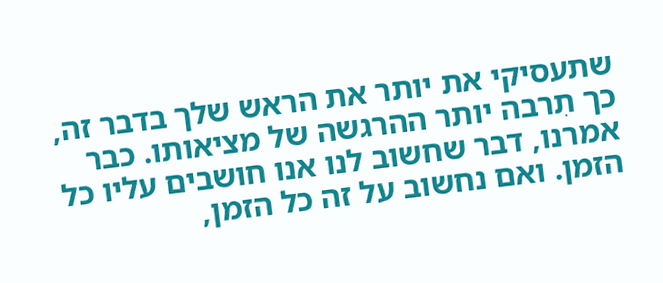שתעסיקי את יותר את הראש שלך בדבר זה, כך תִרבה יותר ההרגשה של מציאותו. כבר אמרנו, דבר שחשוב לנו אנו חושבים עליו כל הזמן. ואם נחשוב על זה כל הזמן,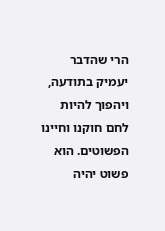הרי שהדבר יעמיק בתודעה, ויהפוך להיות לחם חוקנו וחיינו הפשוטים. הוא פשוט יהיה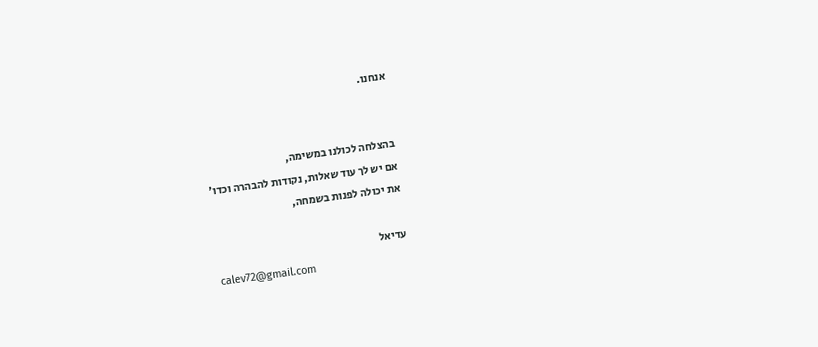אנחנו.


בהצלחה לכולנו במשימה,
אם יש לך עוד שאלות, נקודות להבהרה וכדו'
את יכולה לפנות בשמחה,

עדיאל
calev72@gmail.com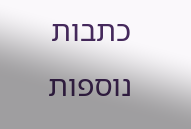כתבות נוספות